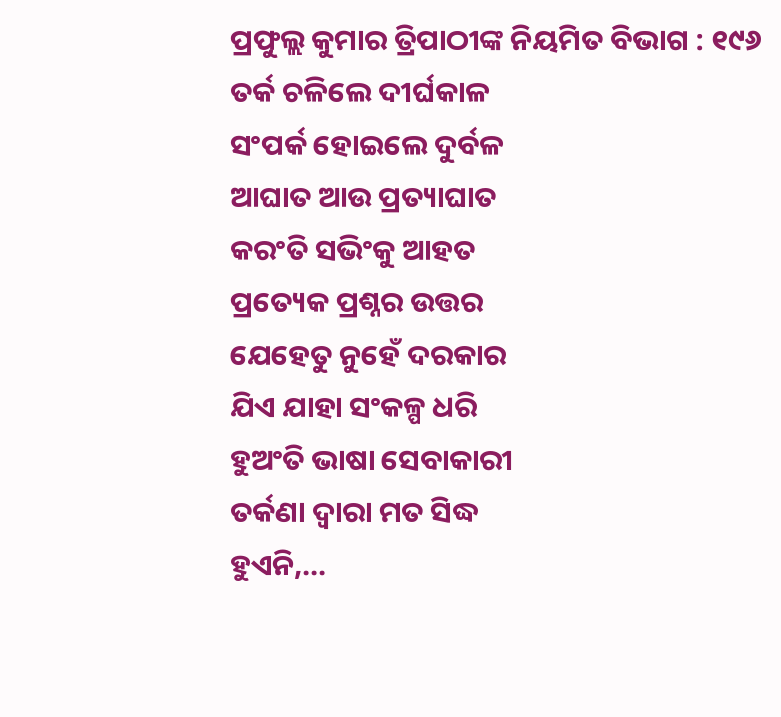ପ୍ରଫୁଲ୍ଲ କୁମାର ତ୍ରିପାଠୀଙ୍କ ନିୟମିତ ବିଭାଗ : ୧୯୬
ତର୍କ ଚଳିଲେ ଦୀର୍ଘକାଳ
ସଂପର୍କ ହୋଇଲେ ଦୁର୍ବଳ
ଆଘାତ ଆଉ ପ୍ରତ୍ୟାଘାତ
କରଂତି ସଭିଂକୁ ଆହତ
ପ୍ରତ୍ୟେକ ପ୍ରଶ୍ନର ଉତ୍ତର
ଯେହେତୁ ନୁହେଁ ଦରକାର
ଯିଏ ଯାହା ସଂକଳ୍ପ ଧରି
ହୁଅଂତି ଭାଷା ସେବାକାରୀ
ତର୍କଣା ଦ୍ବାରା ମତ ସିଦ୍ଧ
ହୁଏନି,…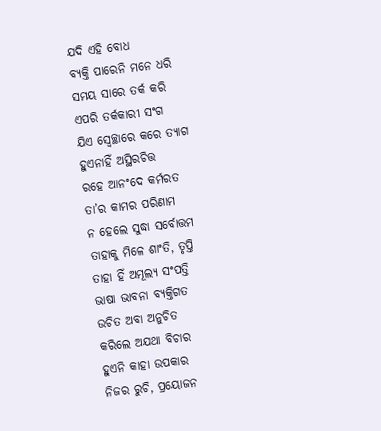ଯଦି ଏହି ବୋଧ
ବ୍ୟକ୍ତି ପାରେନି ମନେ ଧରି
ସମୟ ସାରେ ତର୍କ କରି
ଏପରି ତର୍କକାରୀ ସଂଗ
ଯିଏ ସ୍ବେଚ୍ଛାରେ କରେ ତ୍ୟାଗ
ହୁଏନାହିଁ ଅସ୍ଥିରଚିତ୍ତ
ରହେ ଆନଂଦେ କର୍ମରତ
ତା’ର କାମର ପରିଣାମ
ନ ହେଲେ ସୁଦ୍ଧା ସର୍ବୋତ୍ତମ
ତାହାକୁ ମିଳେ ଶାଂତି, ତୃପ୍ତି
ତାହା ହିଁ ଅମୂଲ୍ୟ ସଂପତ୍ତି
ଭାଷା ଭାବନା ବ୍ୟକ୍ତିଗତ
ଉଚିତ ଅବା ଅନୁଚିତ
କରିଲେ ଅଯଥା ବିଚାର
ହୁଏନି କାହା ଉପକାର
ନିଜର ରୁଚି, ପ୍ରୟୋଜନ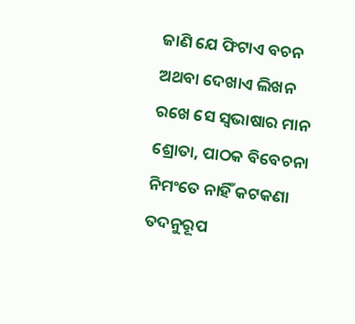ଜାଣି ଯେ ଫିଟାଏ ବଚନ
ଅଥବା ଦେଖାଏ ଲିଖନ
ରଖେ ସେ ସ୍ବଭାଷାର ମାନ
ଶ୍ରୋତା, ପାଠକ ବିବେଚନା
ନିମଂତେ ନାହିଁ କଟକଣା
ତଦନୁରୂପ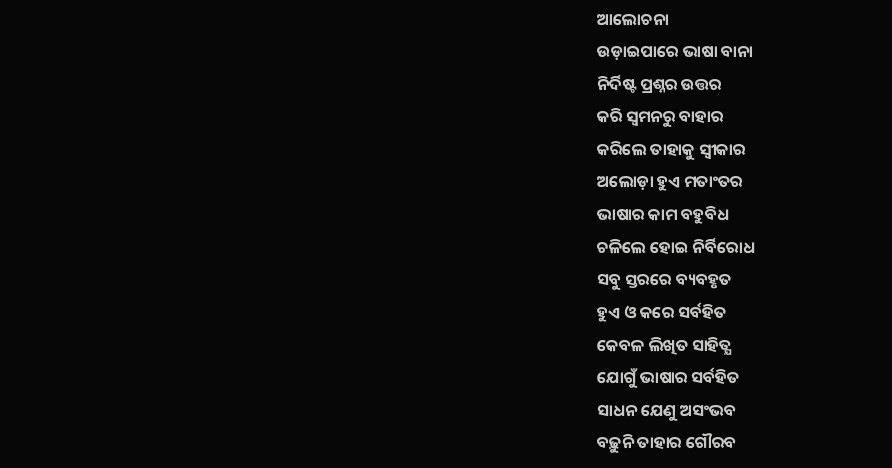ଆଲୋଚନା
ଉଡ଼ାଇପାରେ ଭାଷା ବାନା
ନିର୍ଦିଷ୍ଟ ପ୍ରଶ୍ନର ଉତ୍ତର
କରି ସ୍ବମନରୁ ବାହାର
କରିଲେ ତାହାକୁ ସ୍ବୀକାର
ଅଲୋଡ଼ା ହୁଏ ମତାଂତର
ଭାଷାର କାମ ବହୁବିଧ
ଚଳିଲେ ହୋଇ ନିର୍ବିରୋଧ
ସବୁ ସ୍ତରରେ ବ୍ୟବହୃତ
ହୁଏ ଓ କରେ ସର୍ବହିତ
କେବଳ ଲିଖିତ ସାହିତ୍ଯ
ଯୋଗୁଁ ଭାଷାର ସର୍ବହିତ
ସାଧନ ଯେଣୁ ଅସଂଭବ
ବଢ଼ୁନି ତାହାର ଗୌରବ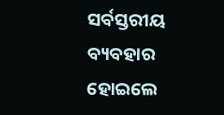ସର୍ବସ୍ତରୀୟ ବ୍ୟବହାର
ହୋଇଲେ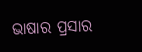ଭାଷାର ପ୍ରସାର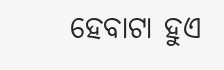ହେବାଟା ହୁଏ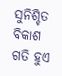ସୁନିଶ୍ଚିତ
ବିକାଶ ଗତି ହୁଏ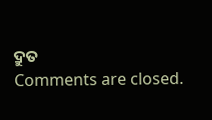ଦ୍ରୁତ
Comments are closed.